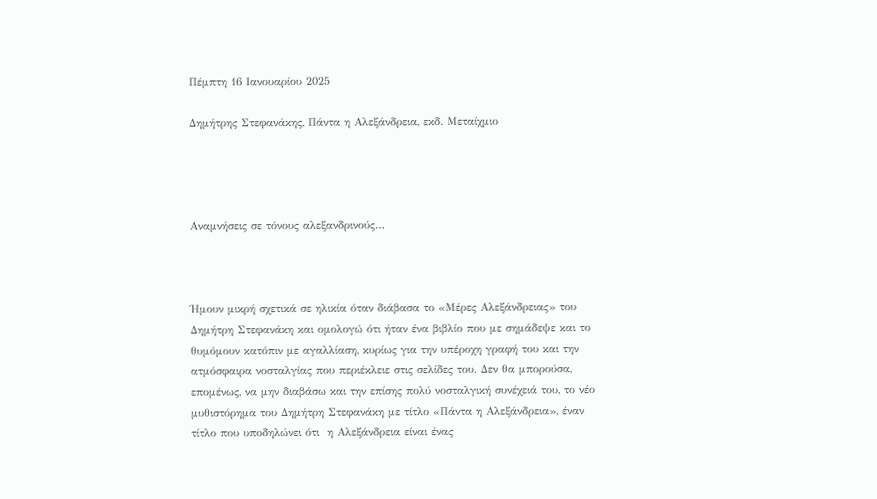Πέμπτη 16 Ιανουαρίου 2025

Δημήτρης Στεφανάκης, Πάντα η Αλεξάνδρεια, εκδ. Μεταίχμιο




Αναμνήσεις σε τόνους αλεξανδρινούς…



Ήμουν μικρή σχετικά σε ηλικία όταν διάβασα το «Μέρες Αλεξάνδρειας» του Δημήτρη Στεφανάκη και ομολογώ ότι ήταν ένα βιβλίο που με σημάδεψε και το θυμόμουν κατόπιν με αγαλλίαση, κυρίως για την υπέροχη γραφή του και την ατμόσφαιρα νοσταλγίας που περιέκλειε στις σελίδες του. Δεν θα μπορούσα, επομένως, να μην διαβάσω και την επίσης πολύ νοσταλγική συνέχειά του, το νέο μυθιστόρημα του Δημήτρη Στεφανάκη με τίτλο «Πάντα η Αλεξάνδρεια», έναν τίτλο που υποδηλώνει ότι  η Αλεξάνδρεια είναι ένας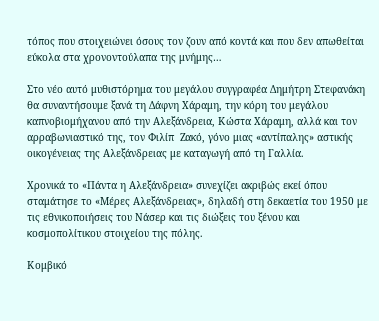τόπος που στοιχειώνει όσους τον ζουν από κοντά και που δεν απωθείται εύκολα στα χρονοντούλαπα της μνήμης…

Στο νέο αυτό μυθιστόρημα του μεγάλου συγγραφέα Δημήτρη Στεφανάκη θα συναντήσουμε ξανά τη Δάφνη Χάραμη, την κόρη του μεγάλου καπνοβιομήχανου από την Αλεξάνδρεια, Κώστα Χάραμη, αλλά και τον αρραβωνιαστικό της, τον Φιλίπ  Ζακό, γόνο μιας «αντίπαλης» αστικής οικογένειας της Αλεξάνδρειας με καταγωγή από τη Γαλλία.

Χρονικά το «Πάντα η Αλεξάνδρεια» συνεχίζει ακριβώς εκεί όπου σταμάτησε το «Μέρες Αλεξάνδρειας», δηλαδή στη δεκαετία του 1950 με τις εθνικοποιήσεις του Νάσερ και τις διώξεις του ξένου και κοσμοπολίτικου στοιχείου της πόλης.

Κομβικό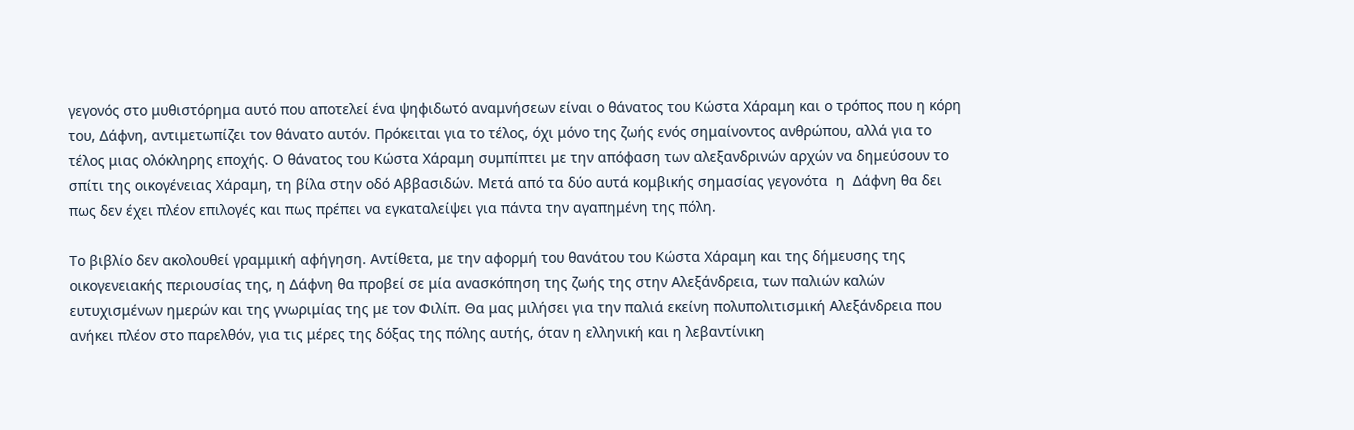γεγονός στο μυθιστόρημα αυτό που αποτελεί ένα ψηφιδωτό αναμνήσεων είναι ο θάνατος του Κώστα Χάραμη και ο τρόπος που η κόρη του, Δάφνη, αντιμετωπίζει τον θάνατο αυτόν. Πρόκειται για το τέλος, όχι μόνο της ζωής ενός σημαίνοντος ανθρώπου, αλλά για το τέλος μιας ολόκληρης εποχής. Ο θάνατος του Κώστα Χάραμη συμπίπτει με την απόφαση των αλεξανδρινών αρχών να δημεύσουν το σπίτι της οικογένειας Χάραμη, τη βίλα στην οδό Αββασιδών. Μετά από τα δύο αυτά κομβικής σημασίας γεγονότα  η  Δάφνη θα δει πως δεν έχει πλέον επιλογές και πως πρέπει να εγκαταλείψει για πάντα την αγαπημένη της πόλη.

Το βιβλίο δεν ακολουθεί γραμμική αφήγηση. Αντίθετα, με την αφορμή του θανάτου του Κώστα Χάραμη και της δήμευσης της οικογενειακής περιουσίας της, η Δάφνη θα προβεί σε μία ανασκόπηση της ζωής της στην Αλεξάνδρεια, των παλιών καλών ευτυχισμένων ημερών και της γνωριμίας της με τον Φιλίπ. Θα μας μιλήσει για την παλιά εκείνη πολυπολιτισμική Αλεξάνδρεια που ανήκει πλέον στο παρελθόν, για τις μέρες της δόξας της πόλης αυτής, όταν η ελληνική και η λεβαντίνικη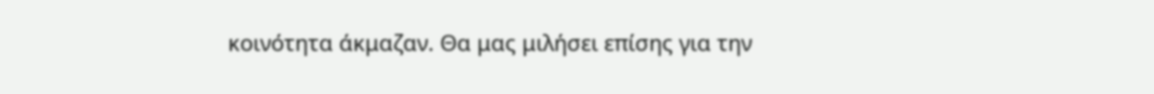κοινότητα άκμαζαν. Θα μας μιλήσει επίσης για την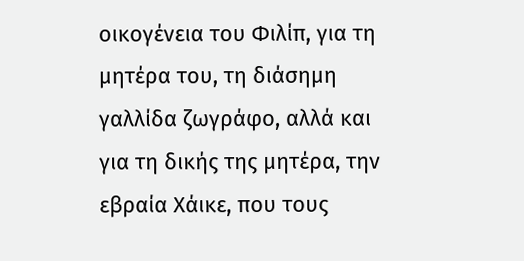οικογένεια του Φιλίπ, για τη μητέρα του, τη διάσημη γαλλίδα ζωγράφο, αλλά και για τη δικής της μητέρα, την εβραία Χάικε, που τους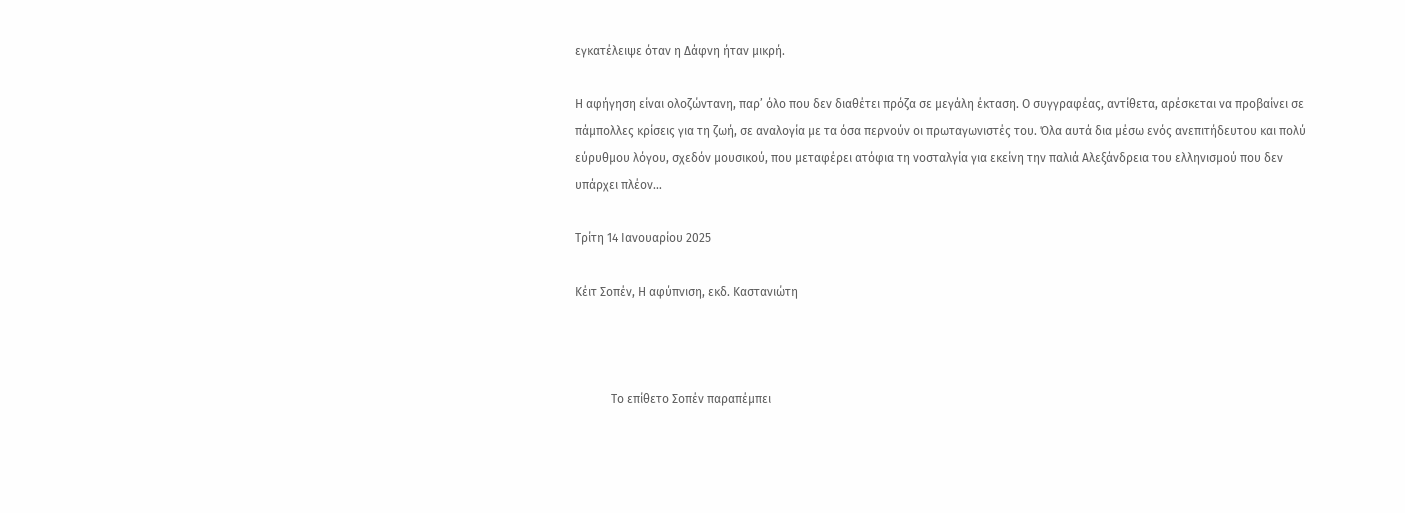εγκατέλειψε όταν η Δάφνη ήταν μικρή.

Η αφήγηση είναι ολοζώντανη, παρ’ όλο που δεν διαθέτει πρόζα σε μεγάλη έκταση. Ο συγγραφέας, αντίθετα, αρέσκεται να προβαίνει σε πάμπολλες κρίσεις για τη ζωή, σε αναλογία με τα όσα περνούν οι πρωταγωνιστές του. Όλα αυτά δια μέσω ενός ανεπιτήδευτου και πολύ εύρυθμου λόγου, σχεδόν μουσικού, που μεταφέρει ατόφια τη νοσταλγία για εκείνη την παλιά Αλεξάνδρεια του ελληνισμού που δεν υπάρχει πλέον…

Τρίτη 14 Ιανουαρίου 2025

Κέιτ Σοπέν, Η αφύπνιση, εκδ. Καστανιώτη



            Το επίθετο Σοπέν παραπέμπει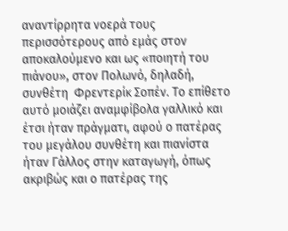αναντίρρητα νοερά τους περισσότερους από εμάς στον αποκαλούμενο και ως «ποιητή του πιάνου», στον Πολωνό, δηλαδή, συνθέτη  Φρεντερίκ Σοπέν. Το επίθετο αυτό μοιάζει αναμφίβολα γαλλικό και έτσι ήταν πράγματι, αφού ο πατέρας του μεγάλου συνθέτη και πιανίστα ήταν Γάλλος στην καταγωγή, όπως ακριβώς και ο πατέρας της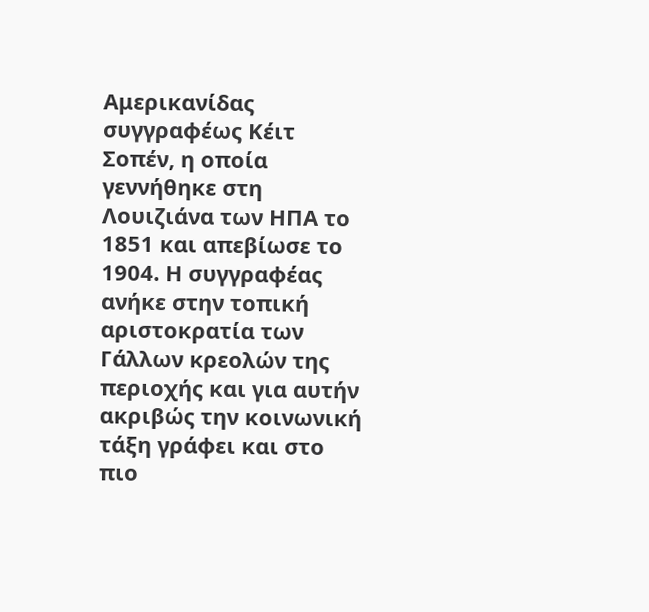Αμερικανίδας συγγραφέως Κέιτ Σοπέν, η οποία γεννήθηκε στη Λουιζιάνα των ΗΠΑ το 1851 και απεβίωσε το 1904. Η συγγραφέας ανήκε στην τοπική αριστοκρατία των Γάλλων κρεολών της περιοχής και για αυτήν ακριβώς την κοινωνική τάξη γράφει και στο πιο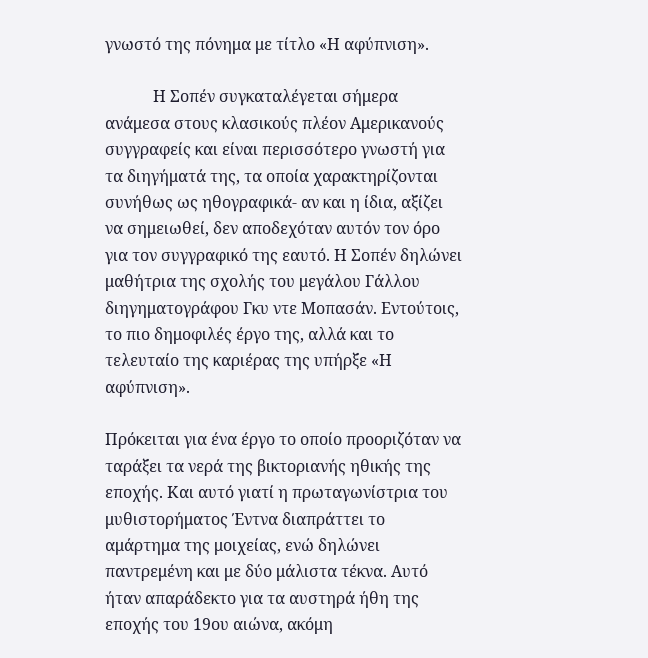γνωστό της πόνημα με τίτλο «Η αφύπνιση».

            Η Σοπέν συγκαταλέγεται σήμερα ανάμεσα στους κλασικούς πλέον Αμερικανούς συγγραφείς και είναι περισσότερο γνωστή για τα διηγήματά της, τα οποία χαρακτηρίζονται συνήθως ως ηθογραφικά- αν και η ίδια, αξίζει να σημειωθεί, δεν αποδεχόταν αυτόν τον όρο για τον συγγραφικό της εαυτό. Η Σοπέν δηλώνει μαθήτρια της σχολής του μεγάλου Γάλλου διηγηματογράφου Γκυ ντε Μοπασάν. Εντούτοις, το πιο δημοφιλές έργο της, αλλά και το τελευταίο της καριέρας της υπήρξε «Η αφύπνιση».

Πρόκειται για ένα έργο το οποίο προοριζόταν να ταράξει τα νερά της βικτοριανής ηθικής της εποχής. Και αυτό γιατί η πρωταγωνίστρια του μυθιστορήματος Έντνα διαπράττει το αμάρτημα της μοιχείας, ενώ δηλώνει παντρεμένη και με δύο μάλιστα τέκνα. Αυτό ήταν απαράδεκτο για τα αυστηρά ήθη της εποχής του 19ου αιώνα, ακόμη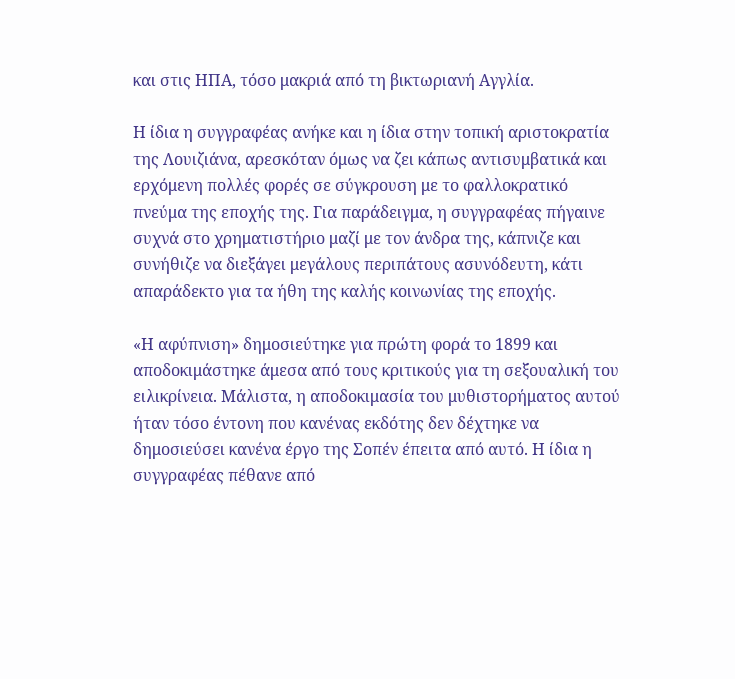και στις ΗΠΑ, τόσο μακριά από τη βικτωριανή Αγγλία.

Η ίδια η συγγραφέας ανήκε και η ίδια στην τοπική αριστοκρατία της Λουιζιάνα, αρεσκόταν όμως να ζει κάπως αντισυμβατικά και ερχόμενη πολλές φορές σε σύγκρουση με το φαλλοκρατικό πνεύμα της εποχής της. Για παράδειγμα, η συγγραφέας πήγαινε συχνά στο χρηματιστήριο μαζί με τον άνδρα της, κάπνιζε και συνήθιζε να διεξάγει μεγάλους περιπάτους ασυνόδευτη, κάτι απαράδεκτο για τα ήθη της καλής κοινωνίας της εποχής.

«Η αφύπνιση» δημοσιεύτηκε για πρώτη φορά το 1899 και αποδοκιμάστηκε άμεσα από τους κριτικούς για τη σεξουαλική του ειλικρίνεια. Μάλιστα, η αποδοκιμασία του μυθιστορήματος αυτού ήταν τόσο έντονη που κανένας εκδότης δεν δέχτηκε να δημοσιεύσει κανένα έργο της Σοπέν έπειτα από αυτό. Η ίδια η συγγραφέας πέθανε από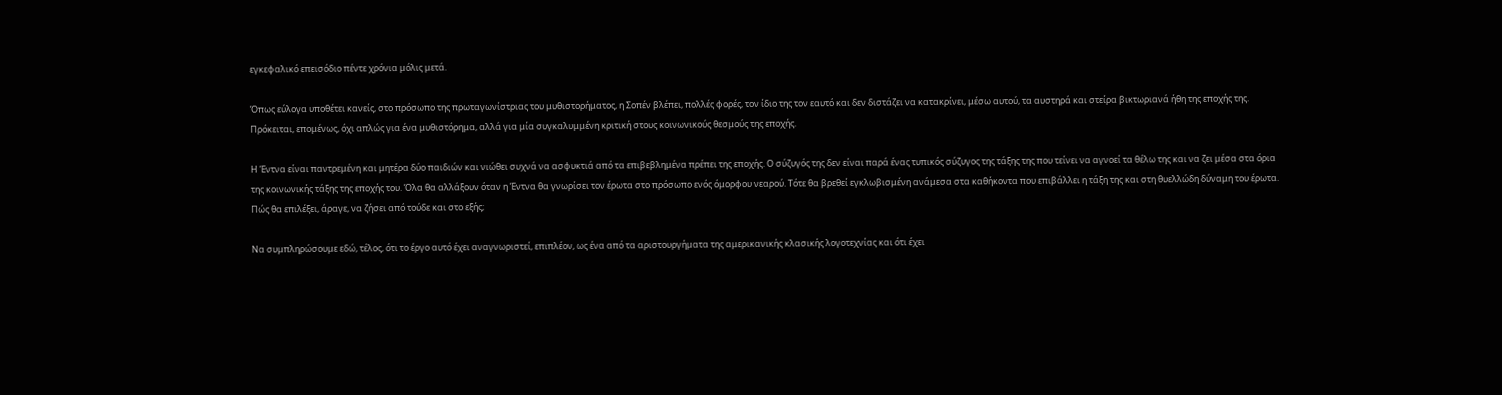εγκεφαλικό επεισόδιο πέντε χρόνια μόλις μετά.

Όπως εύλογα υποθέτει κανείς, στο πρόσωπο της πρωταγωνίστριας του μυθιστορήματος, η Σοπέν βλέπει, πολλές φορές, τον ίδιο της τον εαυτό και δεν διστάζει να κατακρίνει, μέσω αυτού, τα αυστηρά και στείρα βικτωριανά ήθη της εποχής της. Πρόκειται, επομένως, όχι απλώς για ένα μυθιστόρημα, αλλά για μία συγκαλυμμένη κριτική στους κοινωνικούς θεσμούς της εποχής.

Η Έντνα είναι παντρεμένη και μητέρα δύο παιδιών και νιώθει συχνά να ασφυκτιά από τα επιβεβλημένα πρέπει της εποχής. Ο σύζυγός της δεν είναι παρά ένας τυπικός σύζυγος της τάξης της που τείνει να αγνοεί τα θέλω της και να ζει μέσα στα όρια της κοινωνικής τάξης της εποχής του. Όλα θα αλλάξουν όταν η Έντνα θα γνωρίσει τον έρωτα στο πρόσωπο ενός όμορφου νεαρού. Τότε θα βρεθεί εγκλωβισμένη ανάμεσα στα καθήκοντα που επιβάλλει η τάξη της και στη θυελλώδη δύναμη του έρωτα. Πώς θα επιλέξει, άραγε, να ζήσει από τούδε και στο εξής;

Να συμπληρώσουμε εδώ, τέλος, ότι το έργο αυτό έχει αναγνωριστεί, επιπλέον, ως ένα από τα αριστουργήματα της αμερικανικής κλασικής λογοτεχνίας και ότι έχει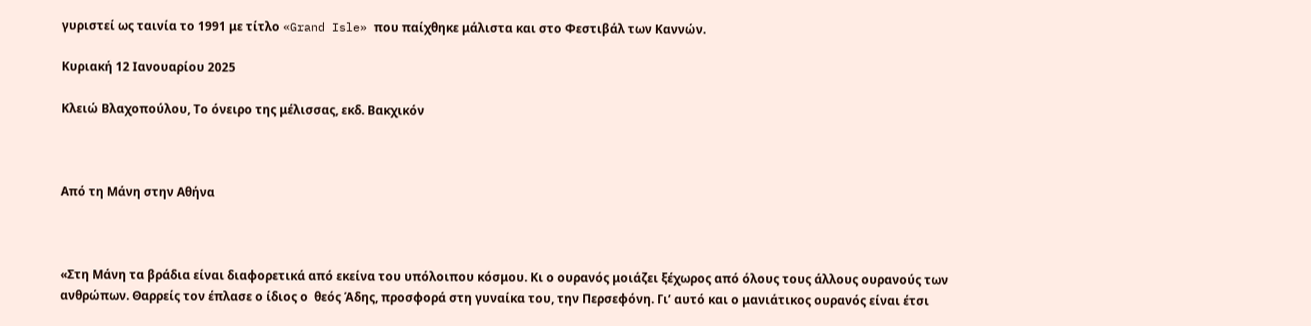γυριστεί ως ταινία το 1991 με τίτλο «Grand Isle» που παίχθηκε μάλιστα και στο Φεστιβάλ των Καννών.

Κυριακή 12 Ιανουαρίου 2025

Κλειώ Βλαχοπούλου, Το όνειρο της μέλισσας, εκδ. Βακχικόν



Από τη Μάνη στην Αθήνα



«Στη Μάνη τα βράδια είναι διαφορετικά από εκείνα του υπόλοιπου κόσμου. Κι ο ουρανός μοιάζει ξέχωρος από όλους τους άλλους ουρανούς των ανθρώπων. Θαρρείς τον έπλασε ο ίδιος ο  θεός Άδης, προσφορά στη γυναίκα του, την Περσεφόνη. Γι’ αυτό και ο μανιάτικος ουρανός είναι έτσι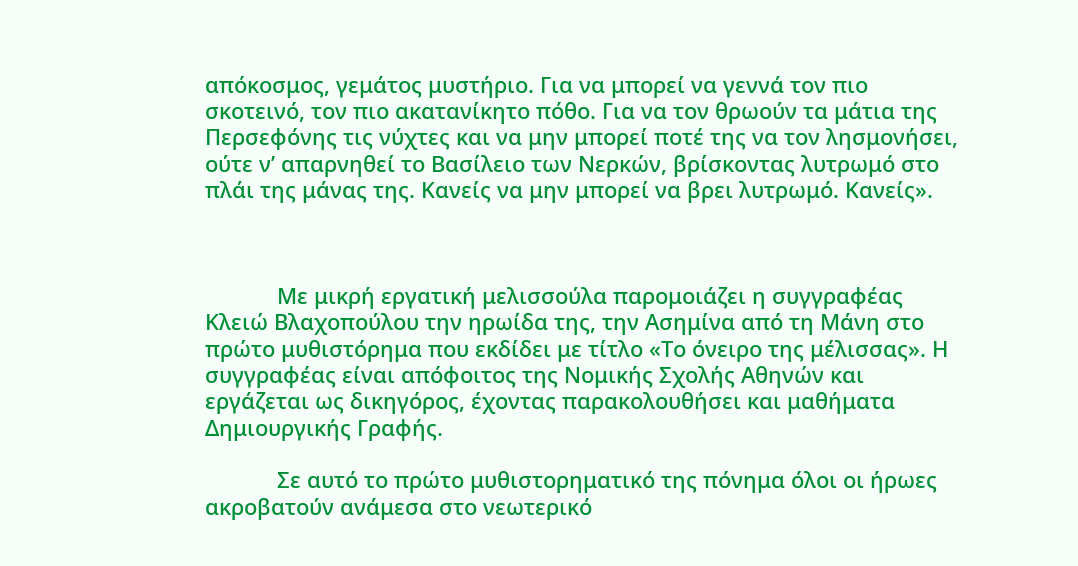απόκοσμος, γεμάτος μυστήριο. Για να μπορεί να γεννά τον πιο σκοτεινό, τον πιο ακατανίκητο πόθο. Για να τον θρωούν τα μάτια της Περσεφόνης τις νύχτες και να μην μπορεί ποτέ της να τον λησμονήσει, ούτε ν’ απαρνηθεί το Βασίλειο των Νερκών, βρίσκοντας λυτρωμό στο πλάι της μάνας της. Κανείς να μην μπορεί να βρει λυτρωμό. Κανείς».



            Με μικρή εργατική μελισσούλα παρομοιάζει η συγγραφέας Κλειώ Βλαχοπούλου την ηρωίδα της, την Ασημίνα από τη Μάνη στο πρώτο μυθιστόρημα που εκδίδει με τίτλο «Το όνειρο της μέλισσας». Η συγγραφέας είναι απόφοιτος της Νομικής Σχολής Αθηνών και εργάζεται ως δικηγόρος, έχοντας παρακολουθήσει και μαθήματα Δημιουργικής Γραφής.

            Σε αυτό το πρώτο μυθιστορηματικό της πόνημα όλοι οι ήρωες ακροβατούν ανάμεσα στο νεωτερικό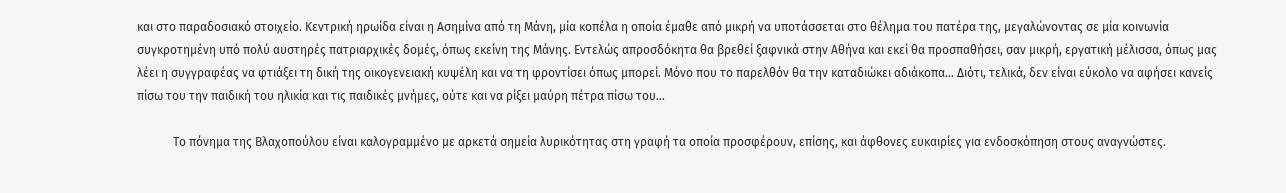και στο παραδοσιακό στοιχείο. Κεντρική ηρωίδα είναι η Ασημίνα από τη Μάνη, μία κοπέλα η οποία έμαθε από μικρή να υποτάσσεται στο θέλημα του πατέρα της, μεγαλώνοντας σε μία κοινωνία συγκροτημένη υπό πολύ αυστηρές πατριαρχικές δομές, όπως εκείνη της Μάνης. Εντελώς απροσδόκητα θα βρεθεί ξαφνικά στην Αθήνα και εκεί θα προσπαθήσει, σαν μικρή, εργατική μέλισσα, όπως μας λέει η συγγραφέας να φτιάξει τη δική της οικογενειακή κυψέλη και να τη φροντίσει όπως μπορεί. Μόνο που το παρελθόν θα την καταδιώκει αδιάκοπα… Διότι, τελικά, δεν είναι εύκολο να αφήσει κανείς πίσω του την παιδική του ηλικία και τις παιδικές μνήμες, ούτε και να ρίξει μαύρη πέτρα πίσω του…

            Το πόνημα της Βλαχοπούλου είναι καλογραμμένο με αρκετά σημεία λυρικότητας στη γραφή τα οποία προσφέρουν, επίσης, και άφθονες ευκαιρίες για ενδοσκόπηση στους αναγνώστες.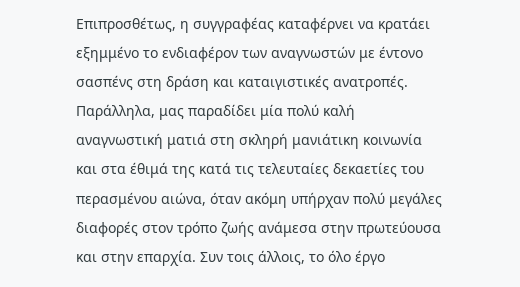Επιπροσθέτως, η συγγραφέας καταφέρνει να κρατάει εξημμένο το ενδιαφέρον των αναγνωστών με έντονο σασπένς στη δράση και καταιγιστικές ανατροπές. Παράλληλα, μας παραδίδει μία πολύ καλή αναγνωστική ματιά στη σκληρή μανιάτικη κοινωνία και στα έθιμά της κατά τις τελευταίες δεκαετίες του περασμένου αιώνα, όταν ακόμη υπήρχαν πολύ μεγάλες διαφορές στον τρόπο ζωής ανάμεσα στην πρωτεύουσα και στην επαρχία. Συν τοις άλλοις, το όλο έργο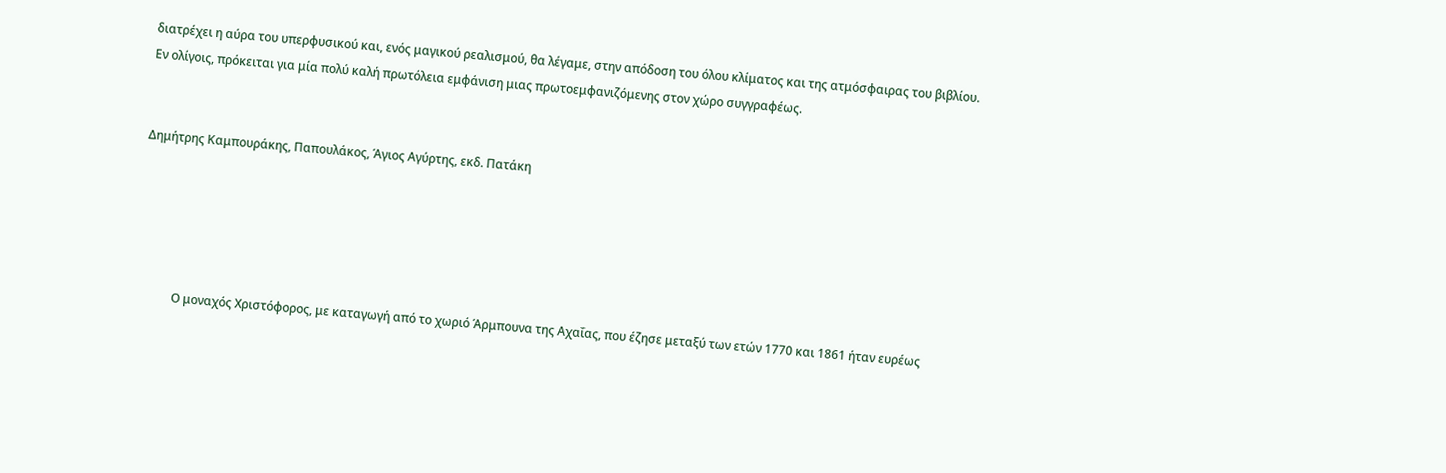διατρέχει η αύρα του υπερφυσικού και, ενός μαγικού ρεαλισμού, θα λέγαμε, στην απόδοση του όλου κλίματος και της ατμόσφαιρας του βιβλίου. Εν ολίγοις, πρόκειται για μία πολύ καλή πρωτόλεια εμφάνιση μιας πρωτοεμφανιζόμενης στον χώρο συγγραφέως.


Δημήτρης Καμπουράκης, Παπουλάκος, Άγιος Αγύρτης, εκδ. Πατάκη





            Ο μοναχός Χριστόφορος, με καταγωγή από το χωριό Άρμπουνα της Αχαΐας, που έζησε μεταξύ των ετών 1770 και 1861 ήταν ευρέως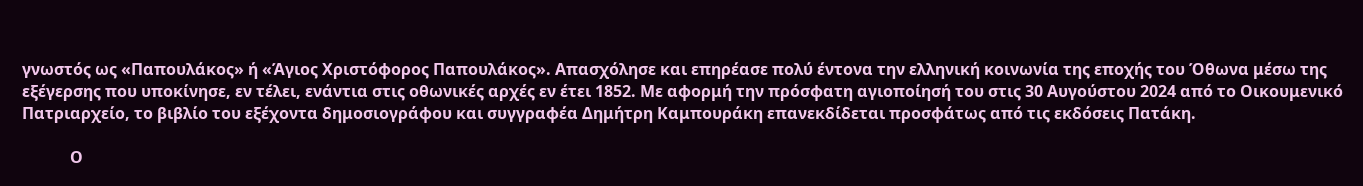γνωστός ως «Παπουλάκος» ή «Άγιος Χριστόφορος Παπουλάκος». Απασχόλησε και επηρέασε πολύ έντονα την ελληνική κοινωνία της εποχής του Όθωνα μέσω της εξέγερσης που υποκίνησε, εν τέλει, ενάντια στις οθωνικές αρχές εν έτει 1852. Με αφορμή την πρόσφατη αγιοποίησή του στις 30 Αυγούστου 2024 από το Οικουμενικό Πατριαρχείο, το βιβλίο του εξέχοντα δημοσιογράφου και συγγραφέα Δημήτρη Καμπουράκη επανεκδίδεται προσφάτως από τις εκδόσεις Πατάκη.

            Ο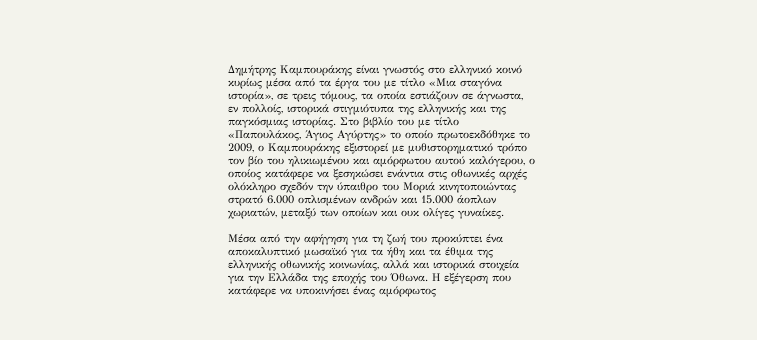Δημήτρης Καμπουράκης είναι γνωστός στο ελληνικό κοινό κυρίως μέσα από τα έργα του με τίτλο «Μια σταγόνα ιστορία», σε τρεις τόμους, τα οποία εστιάζουν σε άγνωστα, εν πολλοίς, ιστορικά στιγμιότυπα της ελληνικής και της παγκόσμιας ιστορίας. Στο βιβλίο του με τίτλο «Παπουλάκος, Άγιος Αγύρτης» το οποίο πρωτοεκδόθηκε το 2009, ο Καμπουράκης εξιστορεί με μυθιστορηματικό τρόπο τον βίο του ηλικιωμένου και αμόρφωτου αυτού καλόγερου, ο οποίος κατάφερε να ξεσηκώσει ενάντια στις οθωνικές αρχές ολόκληρο σχεδόν την ύπαιθρο του Μοριά κινητοποιώντας στρατό 6.000 οπλισμένων ανδρών και 15.000 άοπλων χωριατών, μεταξύ των οποίων και ουκ ολίγες γυναίκες.

Μέσα από την αφήγηση για τη ζωή του προκύπτει ένα αποκαλυπτικό μωσαϊκό για τα ήθη και τα έθιμα της ελληνικής οθωνικής κοινωνίας, αλλά και ιστορικά στοιχεία για την Ελλάδα της εποχής του Όθωνα. Η εξέγερση που κατάφερε να υποκινήσει ένας αμόρφωτος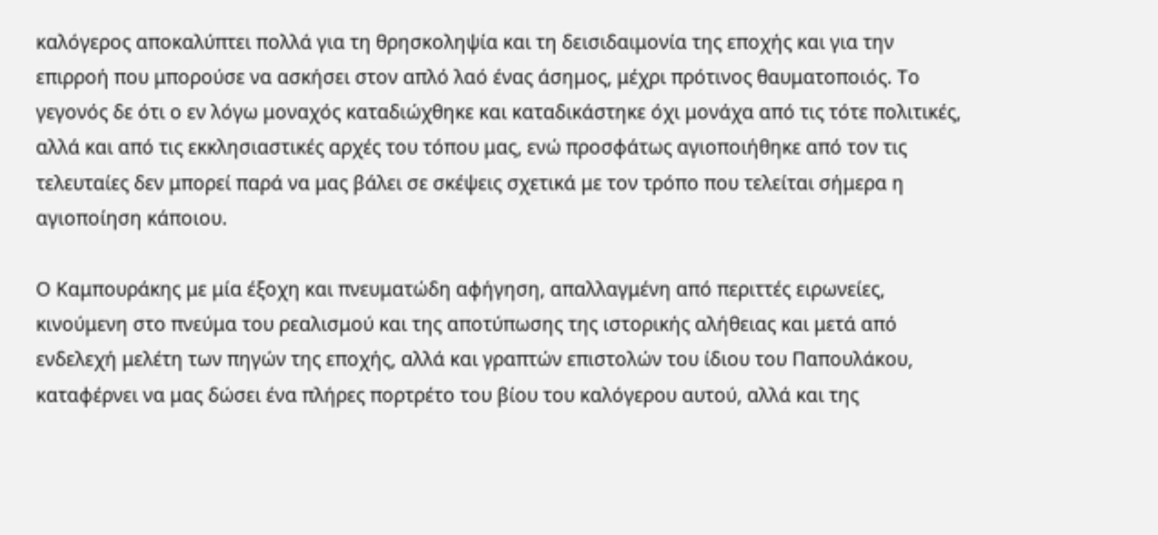καλόγερος αποκαλύπτει πολλά για τη θρησκοληψία και τη δεισιδαιμονία της εποχής και για την επιρροή που μπορούσε να ασκήσει στον απλό λαό ένας άσημος, μέχρι πρότινος θαυματοποιός. Το γεγονός δε ότι ο εν λόγω μοναχός καταδιώχθηκε και καταδικάστηκε όχι μονάχα από τις τότε πολιτικές, αλλά και από τις εκκλησιαστικές αρχές του τόπου μας, ενώ προσφάτως αγιοποιήθηκε από τον τις τελευταίες δεν μπορεί παρά να μας βάλει σε σκέψεις σχετικά με τον τρόπο που τελείται σήμερα η αγιοποίηση κάποιου.

Ο Καμπουράκης με μία έξοχη και πνευματώδη αφήγηση, απαλλαγμένη από περιττές ειρωνείες, κινούμενη στο πνεύμα του ρεαλισμού και της αποτύπωσης της ιστορικής αλήθειας και μετά από ενδελεχή μελέτη των πηγών της εποχής, αλλά και γραπτών επιστολών του ίδιου του Παπουλάκου, καταφέρνει να μας δώσει ένα πλήρες πορτρέτο του βίου του καλόγερου αυτού, αλλά και της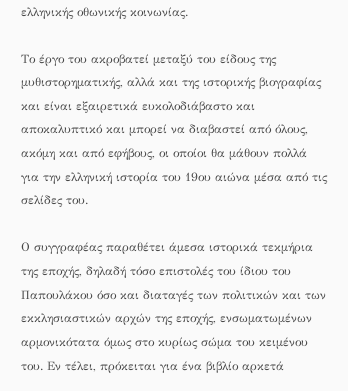ελληνικής οθωνικής κοινωνίας.

Το έργο του ακροβατεί μεταξύ του είδους της μυθιστορηματικής, αλλά και της ιστορικής βιογραφίας και είναι εξαιρετικά ευκολοδιάβαστο και αποκαλυπτικό και μπορεί να διαβαστεί από όλους, ακόμη και από εφήβους, οι οποίοι θα μάθουν πολλά για την ελληνική ιστορία του 19ου αιώνα μέσα από τις σελίδες του.

Ο συγγραφέας παραθέτει άμεσα ιστορικά τεκμήρια της εποχής, δηλαδή τόσο επιστολές του ίδιου του Παπουλάκου όσο και διαταγές των πολιτικών και των εκκλησιαστικών αρχών της εποχής, ενσωματωμένων αρμονικότατα όμως στο κυρίως σώμα του κειμένου του. Εν τέλει, πρόκειται για ένα βιβλίο αρκετά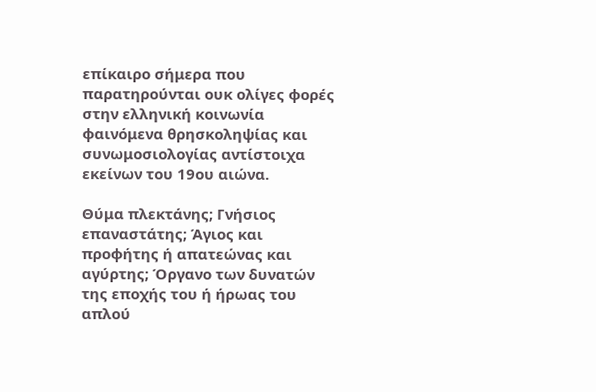επίκαιρο σήμερα που παρατηρούνται ουκ ολίγες φορές στην ελληνική κοινωνία φαινόμενα θρησκοληψίας και συνωμοσιολογίας αντίστοιχα εκείνων του 19ου αιώνα.

Θύμα πλεκτάνης; Γνήσιος επαναστάτης; Άγιος και προφήτης ή απατεώνας και αγύρτης; Όργανο των δυνατών της εποχής του ή ήρωας του απλού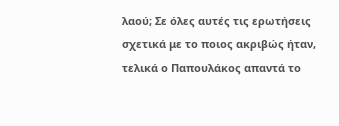λαού; Σε όλες αυτές τις ερωτήσεις σχετικά με το ποιος ακριβώς ήταν, τελικά ο Παπουλάκος απαντά το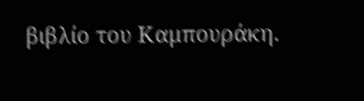βιβλίο του Καμπουράκη.